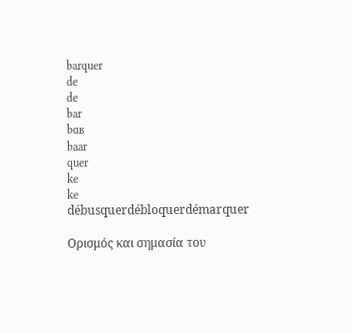barquer
de
de
bar
bɑʁ
baar
quer
ke
ke
débusquerdébloquerdémarquer

Ορισμός και σημασία του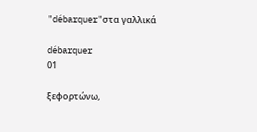"débarquer"στα γαλλικά

débarquer
01

ξεφορτώνω,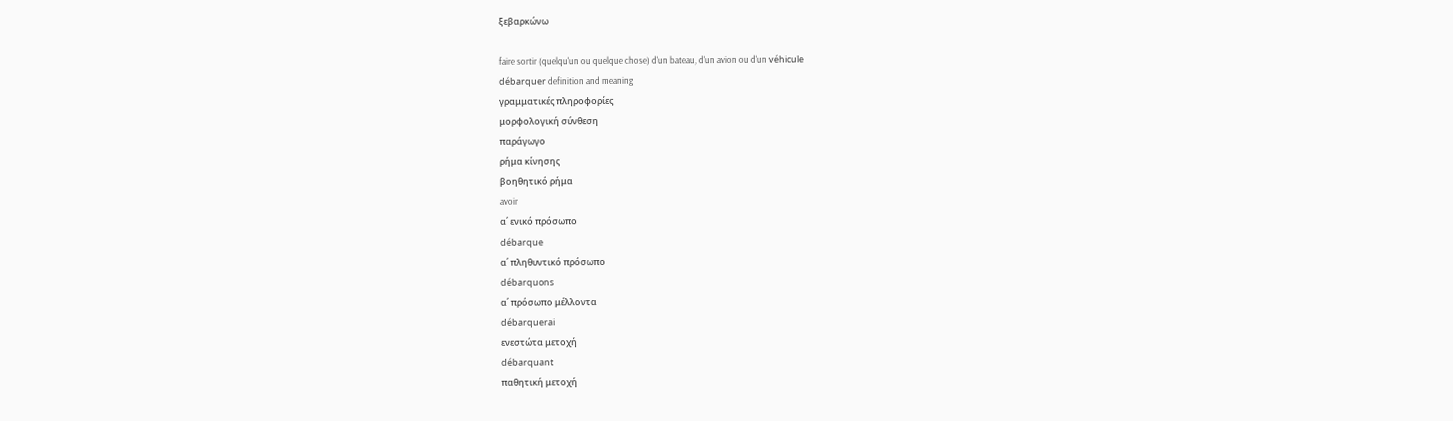ξεβαρκώνω

faire sortir (quelqu'un ou quelque chose) d'un bateau, d'un avion ou d'un véhicule
débarquer definition and meaning
γραμματικές πληροφορίες
μορφολογική σύνθεση
παράγωγο
ρήμα κίνησης
βοηθητικό ρήμα
avoir
α΄ ενικό πρόσωπο
débarque
α΄ πληθυντικό πρόσωπο
débarquons
α΄ πρόσωπο μέλλοντα
débarquerai
ενεστώτα μετοχή
débarquant
παθητική μετοχή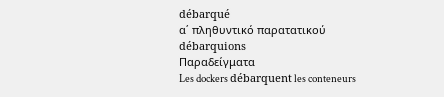débarqué
α΄ πληθυντικό παρατατικού
débarquions
Παραδείγματα
Les dockers débarquent les conteneurs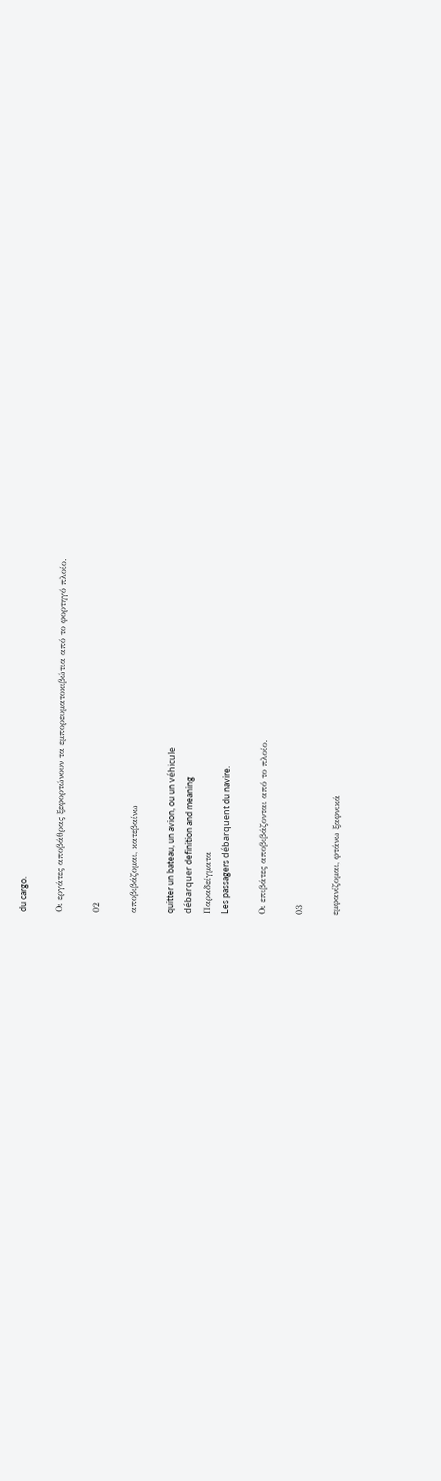du cargo.

Οι εργάτες αποβάθρας ξεφορτώνουν τα εμπορευματοκιβώτια από το φορτηγό πλοίο.

02

αποβιβάζομαι, κατεβαίνω

quitter un bateau, un avion, ou un véhicule
débarquer definition and meaning
Παραδείγματα
Les passagers débarquent du navire.

Οι επιβάτες αποβιβάζονται από το πλοίο.

03

εμφανίζομαι, φτάνω ξαφνικά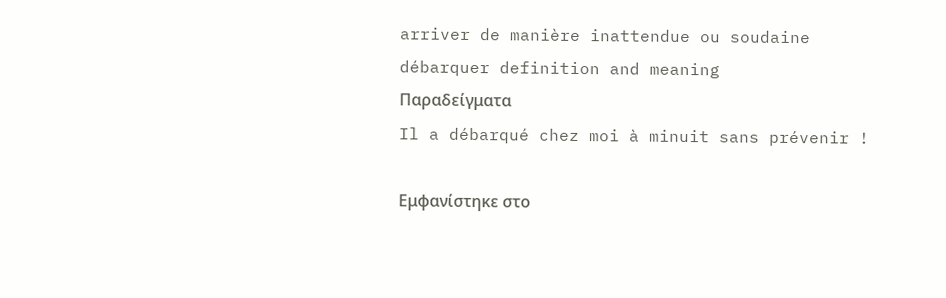arriver de manière inattendue ou soudaine
débarquer definition and meaning
Παραδείγματα
Il a débarqué chez moi à minuit sans prévenir !

Εμφανίστηκε στο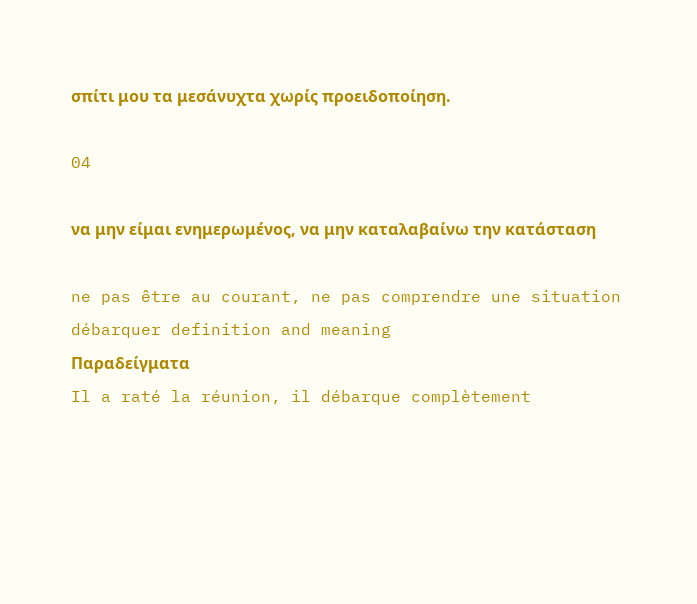σπίτι μου τα μεσάνυχτα χωρίς προειδοποίηση.

04

να μην είμαι ενημερωμένος, να μην καταλαβαίνω την κατάσταση

ne pas être au courant, ne pas comprendre une situation
débarquer definition and meaning
Παραδείγματα
Il a raté la réunion, il débarque complètement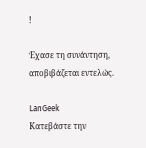!

Έχασε τη συνάντηση, αποβιβάζεται εντελώς.

LanGeek
Κατεβάστε την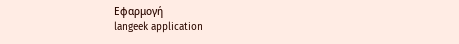Εφαρμογή
langeek application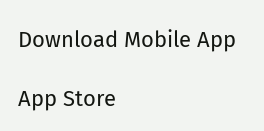Download Mobile App

App Store